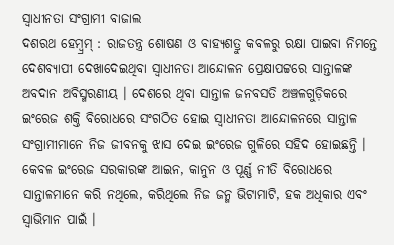ସ୍ୱାଧୀନତା ସଂଗ୍ରାମୀ ବାଜାଲ
ଦଶରଥ ହେମ୍ବ୍ରମ୍ : ରାଜତନ୍ତ୍ର ଶୋଷଣ ଓ ବାହ୍ୟଶତ୍ରୁ କବଳରୁ ରକ୍ଷା ପାଇବା ନିମନ୍ତେ ଦେଶବ୍ୟାପୀ ଦେଖାଦେଇଥିବା ସ୍ୱାଧୀନତା ଆନ୍ଦୋଳନ ପ୍ରେକ୍ଷାପଟ୍ଟରେ ସାନ୍ତାଳଙ୍କ ଅବଦାନ ଅବିସ୍ମରଣୀୟ । ଦେଶରେ ଥିବା ସାନ୍ତାଳ ଜନବସତି ଅଞ୍ଚଳଗୁଡ଼ିକରେ ଇଂରେଜ ଶକ୍ତି ବିରୋଧରେ ସଂଗଠିତ ହୋଇ ସ୍ୱାଧୀନତା ଆନ୍ଦୋଳନରେ ସାନ୍ତାଳ ସଂଗ୍ରାମୀମାନେ ନିଜ ଜୀବନକୁ ଝାସ ଦେଇ ଇଂରେଜ ଗୁଳିରେ ସହିଦ ହୋଇଛନ୍ତି । କେବଳ ଇଂରେଜ ସରକାରଙ୍କ ଆଇନ, କାନୁନ ଓ ପୂର୍ଣ୍ଣ ନୀତି ବିରୋଧରେ ସାନ୍ତାଳମାନେ କରି ନଥିଲେ, କରିଥିଲେ ନିଜ ଜନ୍ମ ଭିଟାମାଟି, ହକ ଅଧିକାର ଏବଂ ସ୍ୱାଭିମାନ ପାଇଁ ।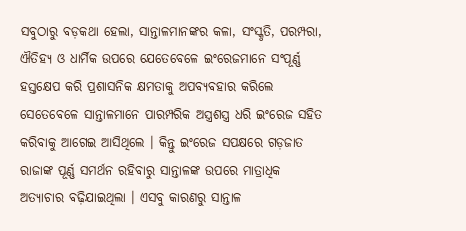ସବୁଠାରୁ ବଡ଼କଥା ହେଲା, ସାନ୍ତାଳମାନଙ୍କର କଳା, ସଂସ୍କୃତି, ପରମ୍ପରା, ଐତିହ୍ୟ ଓ ଧାର୍ମିକ ଉପରେ ଯେତେବେଳେ ଇଂରେଜମାନେ ସଂପୂର୍ଣ୍ଣ ହସ୍ତକ୍ଷେପ କରି ପ୍ରଶାସନିକ କ୍ଷମତାକୁ ଅପବ୍ୟବହାର କରିଲେ ସେତେବେଳେ ସାନ୍ତାଳମାନେ ପାରମ୍ପରିକ ଅସ୍ତ୍ରଶସ୍ତ୍ର ଧରି ଇଂରେଜ ସହିତ କରିବାକୁ ଆଗେଇ ଆସିଥିଲେ । କିନ୍ତୁ ଇଂରେଜ ସପକ୍ଷରେ ଗଡ଼ଜାତ ରାଜାଙ୍କ ପୂର୍ଣ୍ଣ ସମର୍ଥନ ରହିବାରୁ ସାନ୍ତାଳଙ୍କ ଉପରେ ମାତ୍ରାଧିକ ଅତ୍ୟାଚାର ବଢ଼ିଯାଇଥିଲା । ଏସବୁ କାରଣରୁ ସାନ୍ତାଳ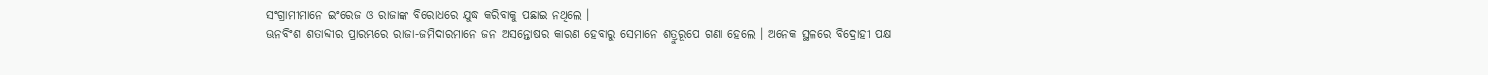ସଂଗ୍ରାମୀମାନେ ଇଂରେଜ ଓ ରାଜାଙ୍କ ବିରୋଧରେ ଯୁଦ୍ଧ କରିବାକୁ ପଛାଇ ନଥିଲେ ।
ଊନବିଂଶ ଶତାବ୍ଦୀର ପ୍ରାରମ୍ଭରେ ରାଜା-ଜମିଦାରମାନେ ଜନ ଅସନ୍ତୋଷର କାରଣ ହେବାରୁ ସେମାନେ ଶତ୍ରୁରୂପେ ଗଣା ହେଲେ । ଅନେକ ସ୍ଥଳରେ ବିଦ୍ରୋହୀ ପକ୍ଷ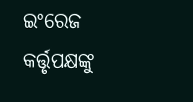ଇଂରେଜ କର୍ତ୍ତୃପକ୍ଷଙ୍କୁ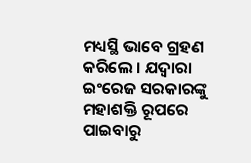ମଧ୍ୟସ୍ଥି ଭାବେ ଗ୍ରହଣ କରିଲେ । ଯଦ୍ୱାରା ଇଂରେଜ ସରକାରଙ୍କୁ ମହାଶକ୍ତି ରୂପରେ ପାଇବାରୁ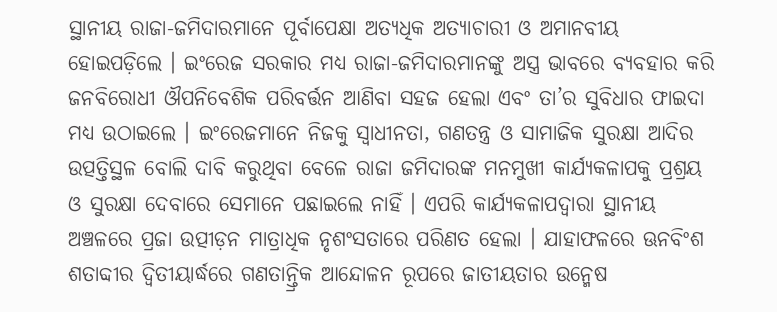ସ୍ଥାନୀୟ ରାଜା-ଜମିଦାରମାନେ ପୂର୍ବାପେକ୍ଷା ଅତ୍ୟଧିକ ଅତ୍ୟାଚାରୀ ଓ ଅମାନବୀୟ ହୋଇପଡ଼ିଲେ । ଇଂରେଜ ସରକାର ମଧ୍ୟ ରାଜା-ଜମିଦାରମାନଙ୍କୁ ଅସ୍ତ୍ର ଭାବରେ ବ୍ୟବହାର କରି ଜନବିରୋଧୀ ଔପନିବେଶିକ ପରିବର୍ତ୍ତନ ଆଣିବା ସହଜ ହେଲା ଏବଂ ତା’ର ସୁବିଧାର ଫାଇଦା ମଧ୍ୟ ଉଠାଇଲେ । ଇଂରେଜମାନେ ନିଜକୁ ସ୍ୱାଧୀନତା, ଗଣତନ୍ତ୍ର ଓ ସାମାଜିକ ସୁରକ୍ଷା ଆଦିର ଉତ୍ପତ୍ତିସ୍ଥଳ ବୋଲି ଦାବି କରୁଥିବା ବେଳେ ରାଜା ଜମିଦାରଙ୍କ ମନମୁଖୀ କାର୍ଯ୍ୟକଳାପକୁ ପ୍ରଶ୍ରୟ ଓ ସୁରକ୍ଷା ଦେବାରେ ସେମାନେ ପଛାଇଲେ ନାହିଁ । ଏପରି କାର୍ଯ୍ୟକଳାପଦ୍ୱାରା ସ୍ଥାନୀୟ ଅଞ୍ଚଳରେ ପ୍ରଜା ଉତ୍ପୀଡ଼ନ ମାତ୍ରାଧିକ ନୃଶଂସତାରେ ପରିଣତ ହେଲା । ଯାହାଫଳରେ ଊନବିଂଶ ଶତାବ୍ଦୀର ଦ୍ୱିତୀୟାର୍ଦ୍ଧରେ ଗଣତାନ୍ତ୍ରିକ ଆନ୍ଦୋଳନ ରୂପରେ ଜାତୀୟତାର ଉନ୍ମେଷ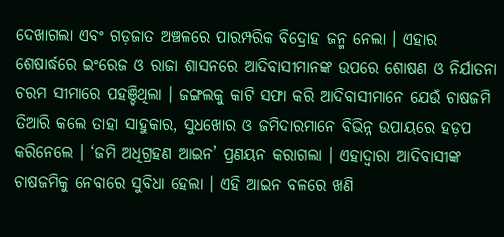ଦେଖାଗଲା ଏବଂ ଗଡ଼ଜାତ ଅଞ୍ଚଳରେ ପାରମ୍ପରିକ ବିଦ୍ରୋହ ଜନ୍ମ ନେଲା । ଏହାର ଶେଷାର୍ଦ୍ଧରେ ଇଂରେଜ ଓ ରାଜା ଶାସନରେ ଆଦିବାସୀମାନଙ୍କ ଉପରେ ଶୋଷଣ ଓ ନିର୍ଯାତନା ଚରମ ସୀମାରେ ପହଞ୍ଚିଥିଲା । ଜଙ୍ଗଲକୁ କାଟି ସଫା କରି ଆଦିବାସୀମାନେ ଯେଉଁ ଚାଷଜମି ତିଆରି କଲେ ତାହା ସାହୁକାର, ସୁଧଖୋର ଓ ଜମିଦାରମାନେ ବିଭିନ୍ନ ଉପାୟରେ ହଡ଼ପ କରିନେଲେ । ‘ଜମି ଅଧିଗ୍ରହଣ ଆଇନ’ ପ୍ରଣୟନ କରାଗଲା । ଏହାଦ୍ୱାରା ଆଦିବାସୀଙ୍କ ଚାଷଜମିକୁ ନେବାରେ ସୁବିଧା ହେଲା । ଏହି ଆଇନ ବଳରେ ଖଣି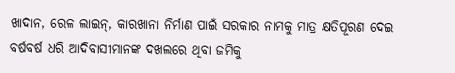ଖାଦାନ, ରେଳ ଲାଇନ୍, କାରଖାନା ନିର୍ମାଣ ପାଇଁ ସରକାର ନାମକୁ ମାତ୍ର କ୍ଷତିପୂରଣ ଦେଇ ବର୍ଷବର୍ଷ ଧରି ଆଦିବାସୀମାନଙ୍କ ଦଖଲରେ ଥିବା ଜମିକୁ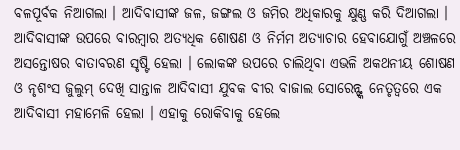ବଳପୂର୍ବକ ନିଆଗଲା । ଆଦିବାସୀଙ୍କ ଜଳ, ଜଙ୍ଗଲ ଓ ଜମିର ଅଧିକାରକୁ କ୍ଷୁଣ୍ଣ କରି ଦିଆଗଲା । ଆଦିବାସୀଙ୍କ ଉପରେ ବାରମ୍ବାର ଅତ୍ୟଧିକ ଶୋଷଣ ଓ ନିର୍ମମ ଅତ୍ୟାଚାର ହେବାଯୋଗୁଁ ଅଞ୍ଚଳରେ ଅସନ୍ତୋଷର ବାତାବରଣ ସୃଷ୍ଟି ହେଲା । ଲୋକଙ୍କ ଉପରେ ଚାଲିଥିବା ଏଭଳି ଅକଥନୀୟ ଶୋଷଣ ଓ ନୃଶଂସ ଜୁଲୁମ୍ ଦେଖି ସାନ୍ତାଳ ଆଦିବାସୀ ଯୁବକ ବୀର ବାଜାଲ ସୋରେନ୍ଙ୍କ ନେତୃତ୍ୱରେ ଏକ ଆଦିବାସୀ ମହାମେଳି ହେଲା । ଏହାକୁ ରୋକିବାକୁ ହେଲେ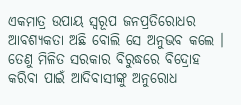ଏକମାତ୍ର ଉପାୟ ସ୍ୱରୂପ ଜନପ୍ରତିରୋଧର ଆବଶ୍ୟକତା ଅଛି ବୋଲି ସେ ଅନୁଭବ କଲେ ।
ତେଣୁ ମିଳିତ ସରକାର ବିରୁଦ୍ଧରେ ବିଦ୍ରୋହ କରିବା ପାଇଁ ଆଦିବାସୀଙ୍କୁ ଅନୁରୋଧ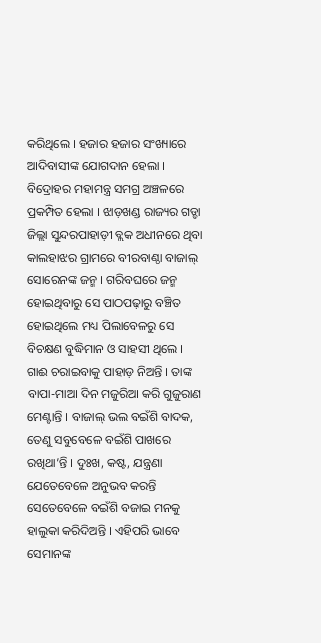କରିଥିଲେ । ହଜାର ହଜାର ସଂଖ୍ୟାରେ ଆଦିବାସୀଙ୍କ ଯୋଗଦାନ ହେଲା । ବିଦ୍ରୋହର ମହାମନ୍ତ୍ର ସମଗ୍ର ଅଞ୍ଚଳରେ ପ୍ରକମ୍ପିତ ହେଲା । ଝାଡ଼ଖଣ୍ଡ ରାଜ୍ୟର ଗଡ୍ଡା ଜିଲ୍ଲା ସୁନ୍ଦରପାହାଡ଼ୀ ବ୍ଲକ ଅଧୀନରେ ଥିବା କାଲହାଝର ଗ୍ରାମରେ ବୀରବାଣ୍ଠା ବାଜାଲ୍ ସୋରେନଙ୍କ ଜନ୍ମ । ଗରିବଘରେ ଜନ୍ମ ହୋଇଥିବାରୁ ସେ ପାଠପଢ଼ାରୁ ବଞ୍ଚିତ ହୋଇଥିଲେ ମଧ୍ୟ ପିଲାବେଳରୁ ସେ ବିଚକ୍ଷଣ ବୁଦ୍ଧିମାନ ଓ ସାହସୀ ଥିଲେ । ଗାଈ ଚରାଇବାକୁ ପାହାଡ଼ ନିଅନ୍ତି । ତାଙ୍କ ବାପା-ମାଆ ଦିନ ମଜୁରିଆ କରି ଗୁଜୁରାଣ ମେଣ୍ଟାନ୍ତି । ବାଜାଲ୍ ଭଲ ବଇଁଶି ବାଦକ, ତେଣୁ ସବୁବେଳେ ବଇଁଶି ପାଖରେ ରଖିଥା’ନ୍ତି । ଦୁଃଖ, କଷ୍ଟ, ଯନ୍ତ୍ରଣା ଯେତେବେଳେ ଅନୁଭବ କରନ୍ତି ସେତେବେଳେ ବଇଁଶି ବଜାଇ ମନକୁ ହାଲୁକା କରିଦିଅନ୍ତି । ଏହିପରି ଭାବେ ସେମାନଙ୍କ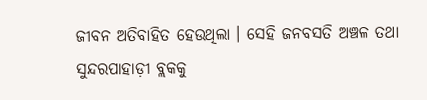ଜୀବନ ଅତିବାହିତ ହେଉଥିଲା । ସେହି ଜନବସତି ଅଞ୍ଚଳ ତଥା ସୁନ୍ଦରପାହାଡ଼ୀ ବ୍ଲକକୁ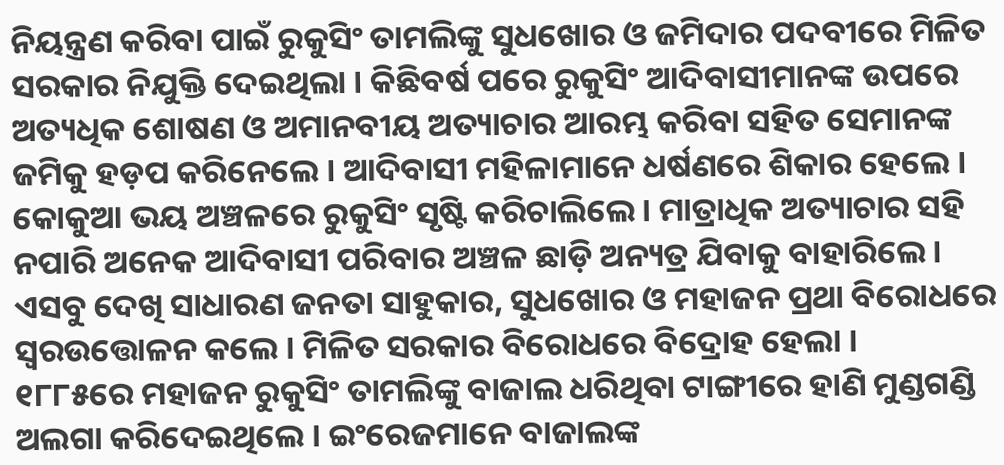ନିୟନ୍ତ୍ରଣ କରିବା ପାଇଁ ରୁକୁସିଂ ତାମଲିଙ୍କୁ ସୁଧଖୋର ଓ ଜମିଦାର ପଦବୀରେ ମିଳିତ ସରକାର ନିଯୁକ୍ତି ଦେଇଥିଲା । କିଛିବର୍ଷ ପରେ ରୁକୁସିଂ ଆଦିବାସୀମାନଙ୍କ ଉପରେ ଅତ୍ୟଧିକ ଶୋଷଣ ଓ ଅମାନବୀୟ ଅତ୍ୟାଚାର ଆରମ୍ଭ କରିବା ସହିତ ସେମାନଙ୍କ ଜମିକୁ ହଡ଼ପ କରିନେଲେ । ଆଦିବାସୀ ମହିଳାମାନେ ଧର୍ଷଣରେ ଶିକାର ହେଲେ । କୋକୁଆ ଭୟ ଅଞ୍ଚଳରେ ରୁକୁସିଂ ସୃଷ୍ଟି କରିଚାଲିଲେ । ମାତ୍ରାଧିକ ଅତ୍ୟାଚାର ସହି ନପାରି ଅନେକ ଆଦିବାସୀ ପରିବାର ଅଞ୍ଚଳ ଛାଡ଼ି ଅନ୍ୟତ୍ର ଯିବାକୁ ବାହାରିଲେ । ଏସବୁ ଦେଖି ସାଧାରଣ ଜନତା ସାହୁକାର, ସୁଧଖୋର ଓ ମହାଜନ ପ୍ରଥା ବିରୋଧରେ ସ୍ୱରଉତ୍ତୋଳନ କଲେ । ମିଳିତ ସରକାର ବିରୋଧରେ ବିଦ୍ରୋହ ହେଲା ।
୧୮୮୫ରେ ମହାଜନ ରୁକୁସିଂ ତାମଲିଙ୍କୁ ବାଜାଲ ଧରିଥିବା ଟାଙ୍ଗୀରେ ହାଣି ମୁଣ୍ଡଗଣ୍ଡି ଅଲଗା କରିଦେଇଥିଲେ । ଇଂରେଜମାନେ ବାଜାଲଙ୍କ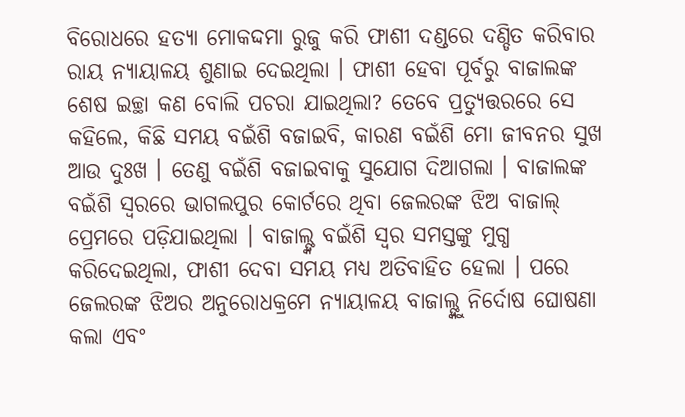ବିରୋଧରେ ହତ୍ୟା ମୋକଦ୍ଦମା ରୁଜୁ କରି ଫାଶୀ ଦଣ୍ଡରେ ଦଣ୍ଡିତ କରିବାର ରାୟ ନ୍ୟାୟାଳୟ ଶୁଣାଇ ଦେଇଥିଲା । ଫାଶୀ ହେବା ପୂର୍ବରୁ ବାଜାଲଙ୍କ ଶେଷ ଇଚ୍ଛା କଣ ବୋଲି ପଚରା ଯାଇଥିଲା? ତେବେ ପ୍ରତ୍ୟୁତ୍ତରରେ ସେ କହିଲେ, କିଛି ସମୟ ବଇଁଶି ବଜାଇବି, କାରଣ ବଇଁଶି ମୋ ଜୀବନର ସୁଖ ଆଉ ଦୁଃଖ । ତେଣୁ ବଇଁଶି ବଜାଇବାକୁ ସୁଯୋଗ ଦିଆଗଲା । ବାଜାଲଙ୍କ ବଇଁଶି ସ୍ୱରରେ ଭାଗଲପୁର କୋର୍ଟରେ ଥିବା ଜେଲରଙ୍କ ଝିଅ ବାଜାଲ୍ ପ୍ରେମରେ ପଡ଼ିଯାଇଥିଲା । ବାଜାଲ୍ଙ୍କ ବଇଁଶି ସ୍ୱର ସମସ୍ତଙ୍କୁ ମୁଗ୍ଧ କରିଦେଇଥିଲା, ଫାଶୀ ଦେବା ସମୟ ମଧ୍ୟ ଅତିବାହିତ ହେଲା । ପରେ ଜେଲରଙ୍କ ଝିଅର ଅନୁରୋଧକ୍ରମେ ନ୍ୟାୟାଳୟ ବାଜାଲ୍ଙ୍କୁ ନିର୍ଦୋଷ ଘୋଷଣା କଲା ଏବଂ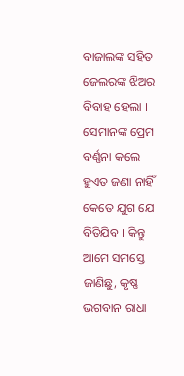ବାଜାଲଙ୍କ ସହିତ ଜେଲରଙ୍କ ଝିଅର ବିବାହ ହେଲା । ସେମାନଙ୍କ ପ୍ରେମ ବର୍ଣ୍ଣନା କଲେ ହୁଏତ ଜଣା ନାହିଁ କେତେ ଯୁଗ ଯେ ବିତିଯିବ । କିନ୍ତୁ ଆମେ ସମସ୍ତେ ଜାଣିଛୁ, କୃଷ୍ଣ ଭଗବାନ ରାଧା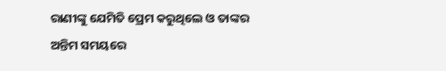ରାଣୀଙ୍କୁ ଯେମିତି ପ୍ରେମ କରୁଥିଲେ ଓ ତାଙ୍କର ଅନ୍ତିମ ସମୟରେ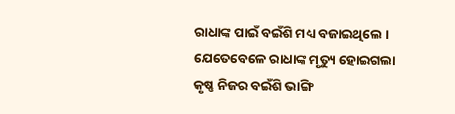ରାଧାଙ୍କ ପାଇଁ ବଇଁଶି ମଧ୍ୟ ବଜାଇଥିଲେ । ଯେତେବେଳେ ରାଧାଙ୍କ ମୃତ୍ୟୁ ହୋଇଗଲା କୃଷ୍ଣ ନିଜର ବଇଁଶି ଭାଙ୍ଗି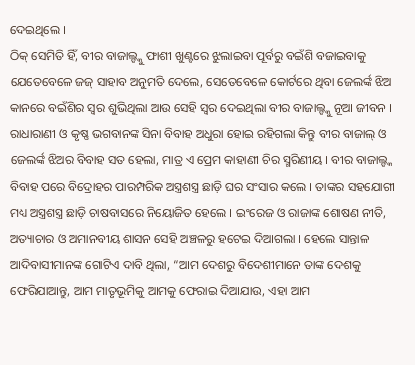ଦେଇଥିଲେ ।
ଠିକ୍ ସେମିତି ହିଁ, ବୀର ବାଜାଲ୍ଙ୍କୁ ଫାଶୀ ଖୁଣ୍ଟରେ ଝୁଲାଇବା ପୂର୍ବରୁ ବଇଁଶି ବଜାଇବାକୁ ଯେତେବେଳେ ଜଜ୍ ସାହାବ ଅନୁମତି ଦେଲେ, ସେତେବେଳେ କୋର୍ଟରେ ଥିବା ଜେଲର୍ଙ୍କ ଝିଅ କାନରେ ବଇଁଶିର ସ୍ୱର ଶୁଭିଥିଲା ଆଉ ସେହି ସ୍ୱର ଦେଇଥିଲା ବୀର ବାଜାଲ୍ଙ୍କୁ ନୂଆ ଜୀବନ । ରାଧାରାଣୀ ଓ କୃଷ୍ଣ ଭଗବାନଙ୍କ ସିନା ବିବାହ ଅଧୁରା ହୋଇ ରହିଗଲା କିନ୍ତୁ ବୀର ବାଜାଲ୍ ଓ ଜେଲର୍ଙ୍କ ଝିଅର ବିବାହ ସତ ହେଲା, ମାତ୍ର ଏ ପ୍ରେମ କାହାଣୀ ଚିର ସ୍ମରିଣୀୟ । ବୀର ବାଜାଲ୍ଙ୍କ ବିବାହ ପରେ ବିଦ୍ରୋହର ପାରମ୍ପରିକ ଅସ୍ତ୍ରଶସ୍ତ୍ର ଛାଡ଼ି ଘର ସଂସାର କଲେ । ତାଙ୍କର ସହଯୋଗୀ ମଧ୍ୟ ଅସ୍ତ୍ରଶସ୍ତ୍ର ଛାଡ଼ି ଚାଷବାସରେ ନିୟୋଜିତ ହେଲେ । ଇଂରେଜ ଓ ରାଜାଙ୍କ ଶୋଷଣ ନୀତି, ଅତ୍ୟାଚାର ଓ ଅମାନବୀୟ ଶାସନ ସେହି ଅଞ୍ଚଳରୁ ହଟେଇ ଦିଆଗଲା । ହେଲେ ସାନ୍ତାଳ ଆଦିବାସୀମାନଙ୍କ ଗୋଟିଏ ଦାବି ଥିଲା, “ଆମ ଦେଶରୁ ବିଦେଶୀମାନେ ତାଙ୍କ ଦେଶକୁ ଫେରିଯାଆନ୍ତୁ, ଆମ ମାତୃଭୂମିକୁ ଆମକୁ ଫେରାଇ ଦିଆଯାଉ, ଏହା ଆମ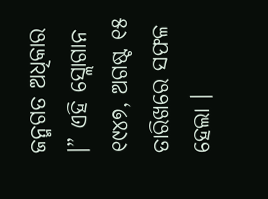ଜନ୍ମଗତ ଅଧିକାର ।” ଏହି ସ୍ଲୋଗାନ ୧୯୪୭, ଅଗଷ୍ଟ ୧୫ ତାରିଖରେ ସଫଳ ହେଲା ।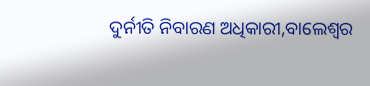ଦୁର୍ନୀତି ନିବାରଣ ଅଧିକାରୀ,ବାଲେଶ୍ୱର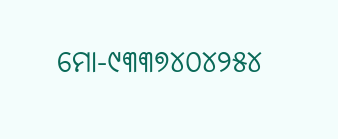ମୋ-୯୩୩୭୪୦୪୨୫୪